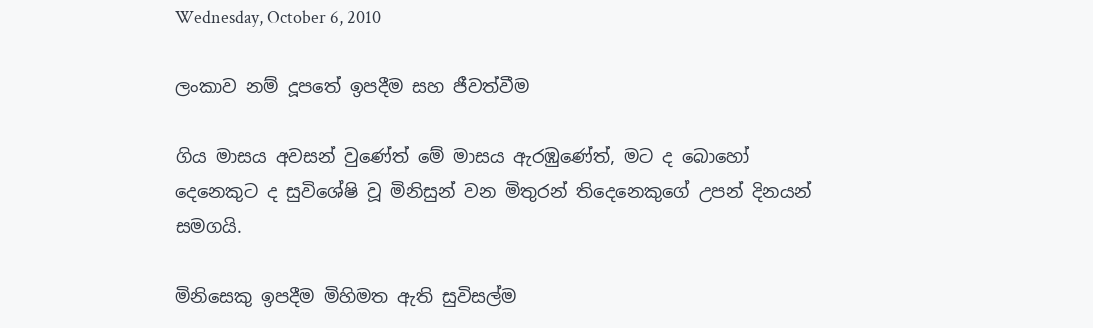Wednesday, October 6, 2010

ලංකාව නම් දූපතේ ඉපදීම සහ ජීවත්වීම

ගිය මාසය අවසන් වුණේත් මේ මාසය ඇරඹුණේත්, මට ද බොහෝ දෙනෙකුට ද සුවිශේෂි වූ මිනිසුන් වන මිතුරන් තිදෙනෙකුගේ උපන් දිනයන් සමගයි.

මිනිසෙකු ඉපදීම මිහිමත ඇති සුවිසල්ම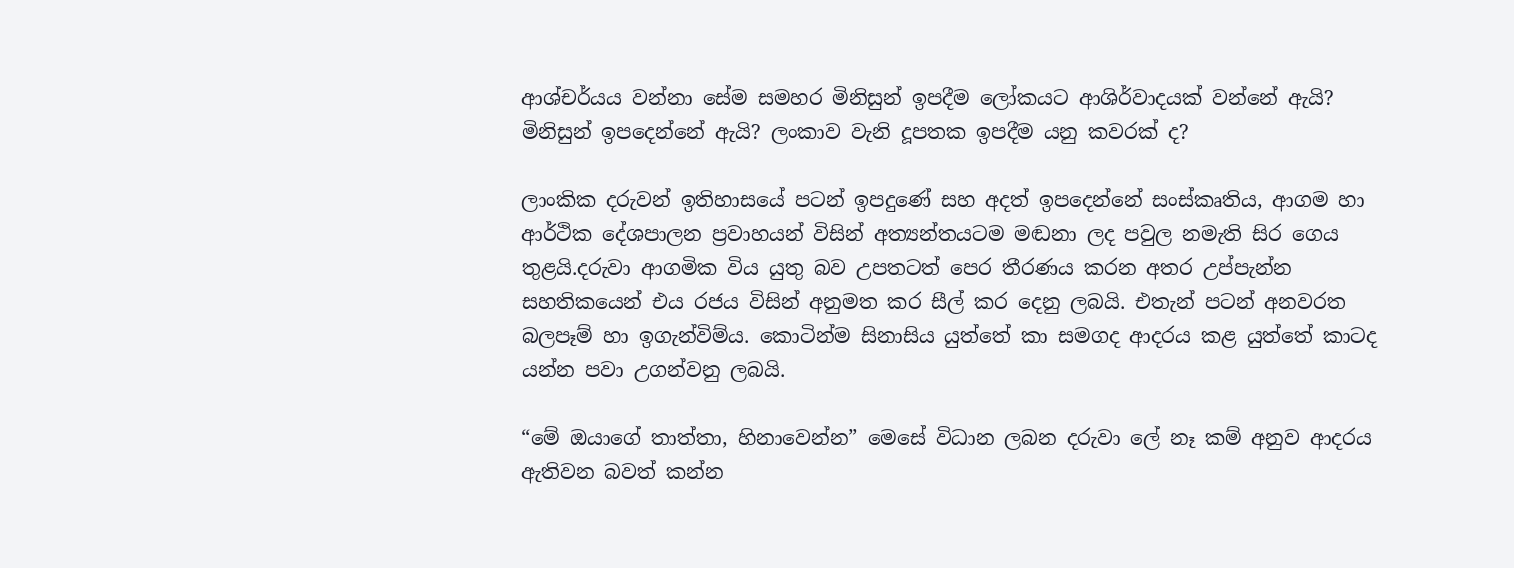ආශ්චර්යය වන්නා සේම සමහර මිනිසුන් ඉපදීම ලෝකයට ආශිර්වාදයක් වන්නේ ඇයි? මිනිසුන් ඉපදෙන්නේ ඇයි? ලංකාව වැනි දූපතක ඉපදීම යනු කවරක් ද?

ලාංකික දරුවන් ඉතිහාසයේ පටන් ඉපදුණේ සහ අදත් ඉපදෙන්නේ සංස්කෘතිය, ආගම හා ආර්ථික දේශපාලන ප්‍රවාහයන් විසින් අත්‍යන්තයටම මඬනා ලද පවුල නමැති සිර ගෙය තුළයි.දරුවා ආගමික විය යුතු බව උපතටත් පෙර තීරණය කරන අතර උප්පැන්න  සහතිකයෙන් එය රජය විසින් අනුමත කර සීල් කර දෙනු ලබයි. එතැන් පටන් අනවරත බලපෑම් හා ඉගැන්විම්ය. කොටින්ම සිනාසිය යුත්තේ කා සමගද ආදරය කළ යුත්තේ කාටද යන්න පවා උගන්වනු ලබයි.

“මේ ඔයාගේ තාත්තා, හිනාවෙන්න” මෙසේ විධාන ලබන දරුවා ලේ නෑ කම් අනුව ආදරය ඇතිවන බවත් කන්න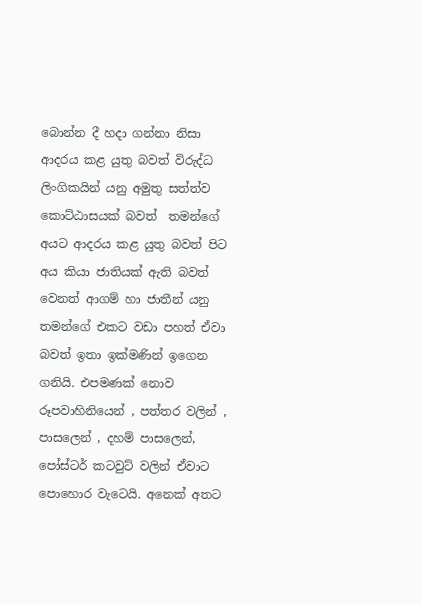බොන්න දී හදා ගන්නා නිසා ආදරය කළ යුතු බවත් විරුද්ධ ලිංගිකයින් යනු අමුතු සත්ත්ව කොට්ඨාසයක් බවත්  තමන්ගේ අයට ආදරය කළ යුතු බවත් පිට අය කියා ජාතියක් ඇති බවත් වෙනත් ආගම් හා ජාතීන් යනු තමන්ගේ එකට වඩා පහත් ඒවා බවත් ඉතා ඉක්මණින් ඉගෙන ගනියි. එපමණක් නොව රූපවාහිනියෙන් , පත්තර වලින් , පාසලෙන් , දහම් පාසලෙන්, පෝස්ටර් කටවුට් වලින් ඒවාට පොහොර වැටෙයි. අනෙක් අතට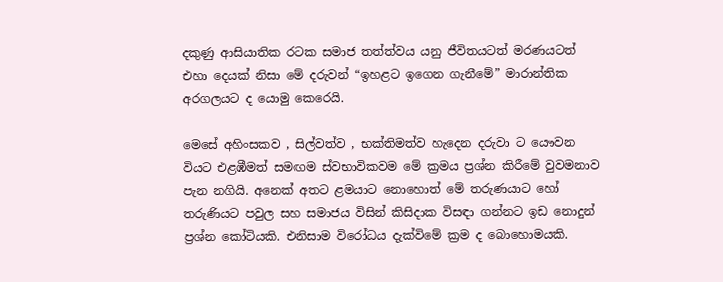දකුණු ආසියාතික රටක සමාජ තත්ත්වය යනු ජීවිතයටත් මරණයටත් එහා දෙයක් නිසා මේ දරුවන් “ඉහළට ඉගෙන ගැනීමේ” මාරාන්තික අරගලයට ‍ද යොමු කෙරෙයි.

මෙසේ අහිංසකව , සිල්වත්ව , භක්තිමත්ව හැදෙන දරුවා ට යෞවන වියට එළඹීමත් සමඟම ස්වභාවිකවම මේ ක්‍රමය ප්‍රශ්න කිරීමේ වුවමනාව පැන නගියි. අනෙක් අතට ළමයාට නොහොත් මේ තරුණයාට හෝ තරුණියට පවුල සහ සමාජය විසින් කිසිදාක විසඳා ගන්නට ඉඩ නොදුන් ප්‍රශ්න කෝටියකි. එනිසාම විරෝධය දැක්විමේ ක්‍රම ද බොහොමයකි.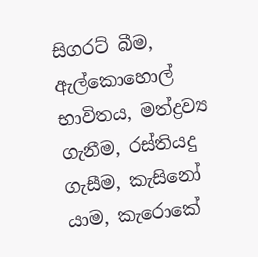සිගරට් බීම, ඇල්කොහොල් භාවිතය, මත්ද්‍රව්‍ය ගැනීම, රස්තියදු ගැසීම, කැසිනෝ යාම, කැරොකේ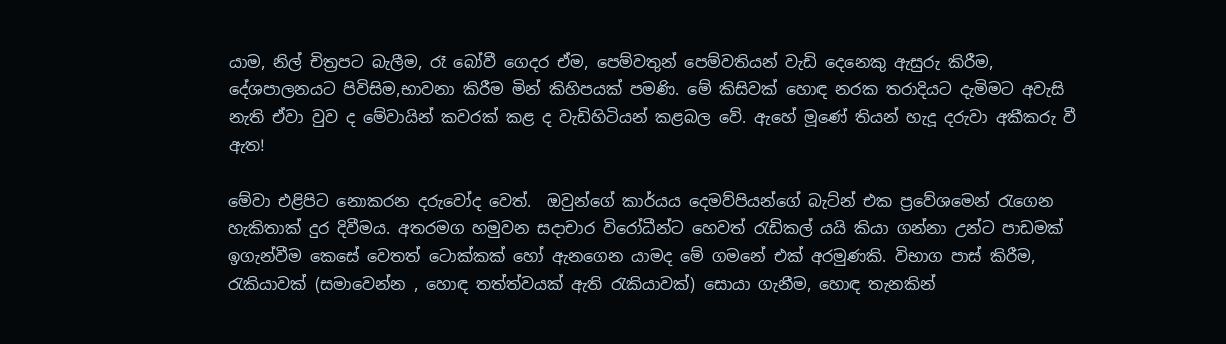යාම, නිල් චිත්‍රපට බැලීම, රෑ බෝවී ගෙදර ඒම, පෙම්වතුන් පෙම්වතියන් වැඩි දෙනෙකු ඇසුරු කිරීම, දේශපාලනයට පිවිසිම,භාවනා කිරීම මින් කිහිපයක් පමණි. මේ කිසිවක් හොඳ නරක තරාදියට දැමිමට අවැසි නැති ඒවා වුව ද මේවායින් කවරක් කළ ද වැඩිහිටියන් කළබල වේ. ඇහේ මූණේ තියන් හැදූ දරුවා අකීකරු වී ඇත!

මේවා එළිපිට නොකරන දරුවෝද වෙත්.  ඔවුන්ගේ කාර්යය දෙමව්පියන්ගේ බැට්න් එක ප්‍රවේශමෙන් රැ‍ගෙන හැකිතාක් දුර දිවීමය. අතරමග හමුවන සදාචාර විරෝධීන්ට හෙවත් රැඩිකල් යයි කියා ගන්නා උන්ට පාඩමක් ඉගැන්වීම කෙසේ වෙතත් ටොක්කක් හෝ ඇනගෙන යාමද මේ ගමනේ එක් අරමුණකි. විභාග පාස් කිරීම, රැකියාවක් (සමාවෙන්න , හොඳ තත්ත්වයක් ඇති රැකියාවක්) සොයා ගැනීම, හොඳ තැනකින්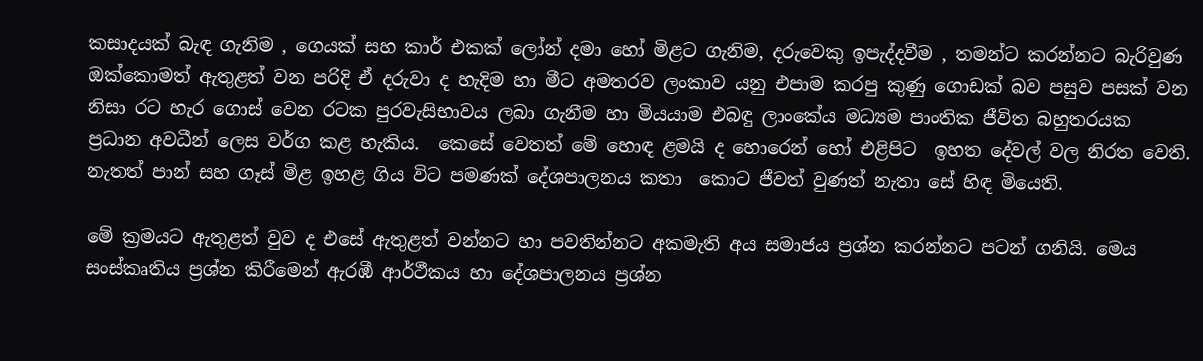කසාදයක් බැඳ ගැනිම , ගෙයක් සහ කාර් එකක් ලෝන් දමා හෝ මිළට ගැනිම, දරුවෙකු ඉපැද්දවීම , තමන්ට කරන්නට බැරිවුණ ඔක්කොමත් ඇතුළත් වන පරිදි ඒ දරුවා ද හැදිම හා මීට අමතරව ලංකාව යනු එපාම කරපු කුණු ගොඩක් බව පසුව පසක් වන නිසා රට හැර ‍ගොස් වෙන රටක පුරවැසිභාවය ලබා ගැනීම හා මියයාම එබඳු ලාංකේය මධ්‍යම පාංතික ජීවිත බහුතරයක  ප්‍රධාන අවධීන් ලෙස වර්ග කළ හැකිය.  කෙසේ වෙතත් මේ හොඳ ළමයි ද හොරෙන් හෝ එළිපිට  ඉහත දේවල් වල නිරත වෙති. නැතත් පාන් සහ ගෑස් මිළ ඉහළ ගිය විට පමණක් දේශපාලනය කතා ‍ කොට ජීවත් වුණත් නැතා සේ හිඳ මියෙති.

මේ ක්‍රමයට ඇතුළත් වුව ද එසේ ඇතුළත් වන්නට හා පවතින්නට අකමැති අය සමාජය ප්‍රශ්න කරන්නට පටන් ගනියි. මෙය සංස්කෘතිය ප්‍රශ්න කිරීමෙන් ඇරඹී ආර්ථීකය හා දේශපාලනය ප්‍රශ්න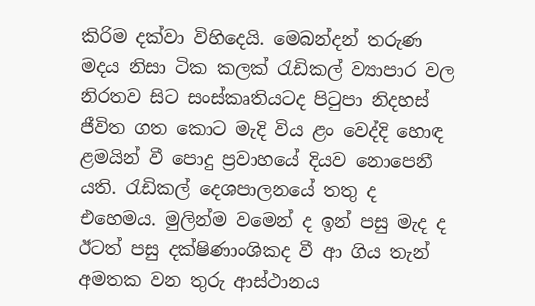කිරිම දක්වා විහිදෙයි. මෙබන්දන් තරුණ මදය නිසා ටික කලක් රැඩිකල් ව්‍යාපාර වල නිරතව සිට සංස්කෘතියටද පිටුපා නිදහස් ජීවිත ගත කොට මැදි විය ළං වෙද්දි හොඳ ළමයින් වී පොදු ප්‍රවාහයේ දියව නොපෙනී යති. රැඩිකල් දෙශපාලනයේ තතු ද එහෙමය. මුලින්ම වමෙන් ද ඉන් පසු මැද ද ඊටත් පසු දක්ෂිණාංශිකද වී ආ ගිය තැන් අමතක වන තුරු ආස්ථානය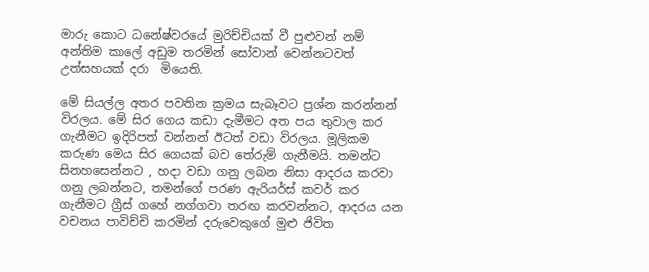මාරු කොට ධනේෂ්වරයේ මුරිච්චියක් වී පුළුවන් නම් අන්තිම කාලේ අඩුම තරමින් සෝවාන් වෙන්නටවත් උත්සහයක් දරා  මියෙති.

මේ සියල්ල අතර පවතින ක්‍රමය සැබෑවට ප්‍රශ්න කරන්නන් විරලය. මේ සිර ගෙය කඩා දැමීමට අත පය තුවාල කර ගැනීමට ඉදිරිපත් වන්නන් ඊටත් වඩා විරලය. මූලිකම කරුණ මෙය සිර ගෙයක් බව තේරුම් ගැනීමයි. තමන්ට සිනහසෙන්නට , හදා වඩා ගනු ලබන නිසා ආදරය කරවා ගනු ලබන්නට, තමන්ගේ පරණ ඇරියර්ස් කවර් කර ගැනීමට ග්‍රීස් ගහේ නග්ගවා තරඟ කරවන්නට, ආදරය යන වචනය පාවිච්චි කරමින් දරුවෙකුගේ මුළු ජිවිත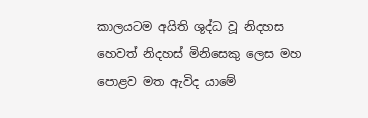කාලයටම අයිති ශුද්ධ වූ නිදහස හෙවත් නිදහස් මිනිසෙකු ලෙස මහ පොළව මත ඇවිද යාමේ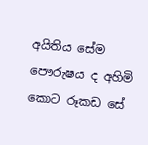අයිතිය සේම පෞරුෂය ද අහිමි කොට රූකඩ සේ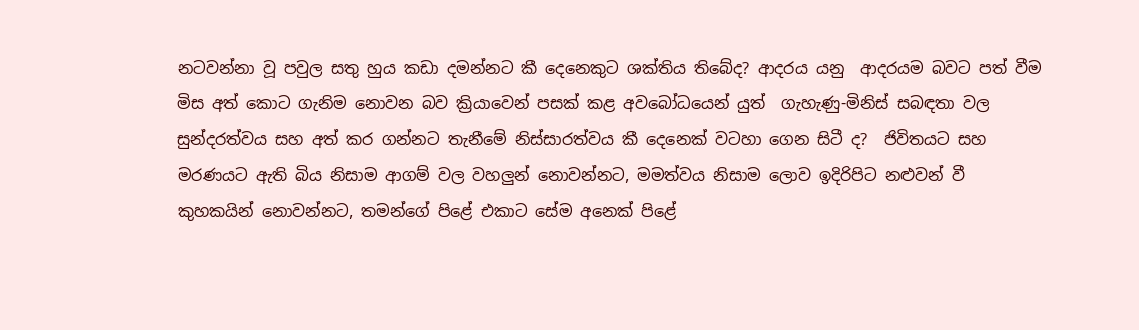නටවන්නා වූ පවුල සතු හුය කඩා දමන්නට කී දෙනෙකුට ශක්තිය තිබේද? ආදරය යනු  ආදරයම බවට පත් වීම මිස අත් කොට ගැනිම නොවන බව ක්‍රියාවෙන් පසක් කළ අවබෝධයෙන් යුත්  ගැහැණු-මිනිස් සබඳතා වල සුන්දරත්වය සහ අත් කර ගන්නට තැනීමේ නිස්සාරත්වය කී දෙනෙක් වටහා ගෙන සිටී ද?  ජිවිතයට සහ මරණයට ඇති බිය නිසාම ආගම් වල වහලුන් නොවන්නට, මමත්වය නිසාම ලොව ඉදිරිපිට නළුවන් වී කුහකයින් නොවන්නට, තමන්ගේ පිළේ එකාට සේම අනෙක් පිළේ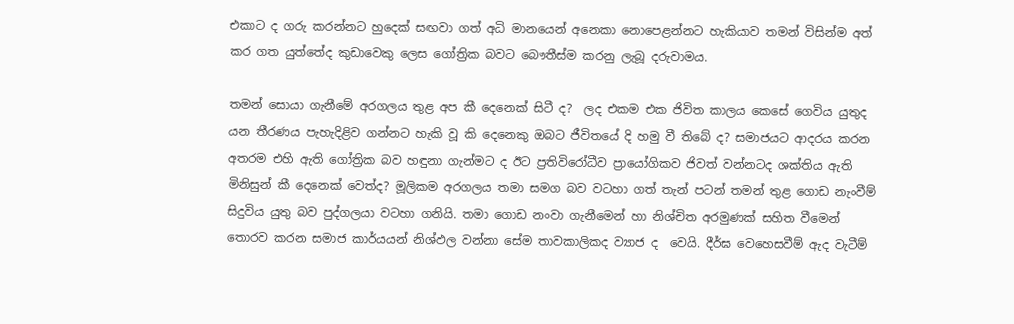එකාට ද ගරු කරන්නට හුදෙක් සඟවා ගත් අධි මානයෙන් අනෙකා නොපෙළන්නට හැකියාව තමන් විසින්ම අත් කර ගත යුත්තේද කුඩාවෙකු ලෙස ගෝත්‍රික බවට බෞතීස්ම කරනු ලැබූ දරුවාමය.

තමන් සොයා ගැනීමේ අරගලය තුළ අප කී දෙනෙක් සිටී ද?  ලද එකම එක ජිවිත කාලය කෙසේ ගෙවිය යුතුද යන තීරණය පැහැදිළිව ගන්නට හැකි වූ කි දෙනෙකු ඔබට ජීවිතයේ දි හමු වී තිබේ ද? සමාජයට ආදරය කරන අතරම එහි ඇති ගෝත්‍රික බව හඳුනා ගැන්මට ද ඊට ප්‍රතිවිරෝධීව ප්‍රායෝගිකව ජිවත් වන්නටද ශක්තිය ඇති මිනිසුන් කී දෙනෙක් වෙත්ද? මූලිකම අරගලය තමා සමග බව වටහා ගත් තැන් පටන් තමන් තුළ ගොඩ නැංවීම් සිදුවිය යුතු බව පුද්ගලයා වටහා ගනියි. තමා ගොඩ නංවා ගැනීමෙන් හා නිශ්චිත අරමුණක් සහිත වීමෙන් තොරව කරන සමාජ කාර්යයන් නිශ්ඵල වන්නා සේම තාවකාලිකද ව්‍යාජ ද  වෙයි. දීර්ඝ වෙහෙසවීම් ඇද වැටීම්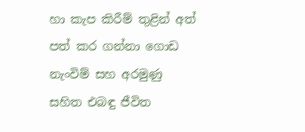හා කැප කිරීම් තුළින් අත් පත් කර ගන්නා ගොඩ නැංවිම් සහ අරමුණු සහිත එබඳු ජීවිත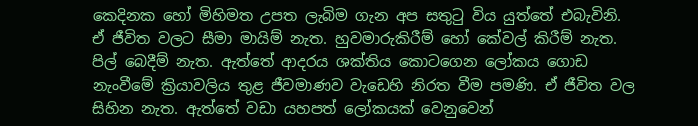කෙදිනක හෝ මිහිමත උපත ලැබිම ගැන අප සතුටු විය යුත්තේ එබැවිනි. ඒ ජීවිත වලට සීමා මායිම් නැත. හුවමාරුකිරීම් හෝ කේවල් කිරීම් නැත. පිල් බෙදීම් නැත. ඇත්තේ ආදරය ශක්තිය කොටගෙන ලෝකය ගොඩ නැංවීමේ ක්‍රියාවලිය තුළ ජීවමාණව වැඩෙහි නිරත වීම පමණි. ඒ ජීවිත වල සිහින නැත. ඇත්තේ වඩා යහපත් ලෝකයක් වෙනුවෙන්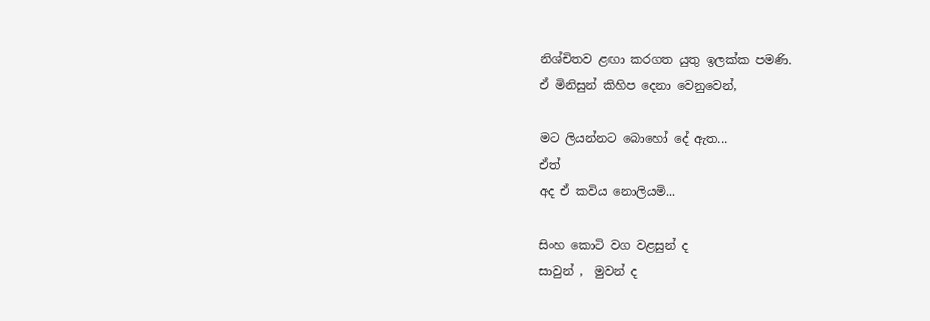නිශ්චිතව ළඟා කරගත යුතු ඉලක්ක පමණි.
ඒ මිනිසුන් කිහිප දෙනා වෙනුවෙන්,

මට ලියන්නට බොහෝ දේ ඇත...
ඒත්
අද ඒ කවිය නොලියමි...

සිංහ කොටි වග වළසුන් ද
සාවුන් ,  මුවන් ද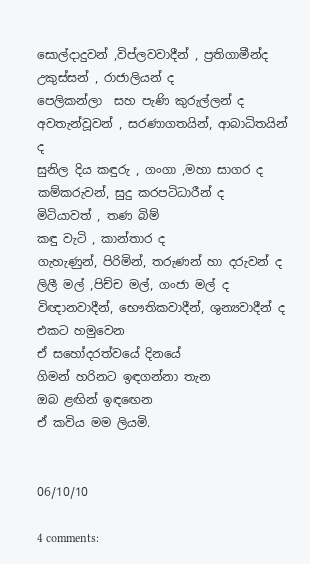සොල්දාදුවන් ,විප්ලවවාදීන් , ප්‍රතිගාමීන්ද
උකුස්සන් , රාජාලියන් ද
පෙලිකන්ලා  සහ පැණි කුරුල්ලන් ද
අවතැන්වූවන් , සරණාගතයින්, ආබාධිතයින් ද
සුනිල දිය කඳුරු , ගංගා ,මහා සාගර ද
කම්කරුවන්, සුදු කරපටිධාරීන් ද
මිටියාවත් , තණ බිම්
කඳු වැටි , කාන්තාර ද
ගැහැණුන්, පිරිමින්, තරුණන් හා දරුවන් ද
ලිලී මල් ,පිච්ච මල්, ගංජා මල් ද
විඥානවාදීන්, භෞතිකවාදීන්, ශුන්‍යවාදීන් ද
එකට හමුවෙන
ඒ සහෝදරත්වයේ දිනයේ
ගිමන් හරිනට ඉඳගන්නා තැන
ඔබ ළඟින් ඉඳඟෙන
ඒ කවිය මම ලියමි.


06/10/10

4 comments: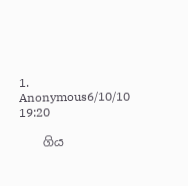1. Anonymous6/10/10 19:20

    ගිය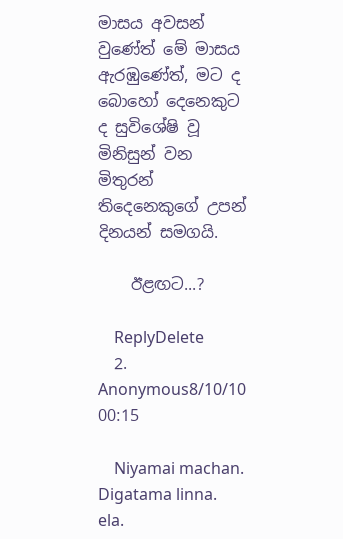මාසය අවසන් වුණේත් මේ මාසය ඇරඹුණේත්, මට ද බොහෝ දෙනෙකුට ද සුවිශේෂි වූ මිනිසුන් වන මිතුරන් තිදෙනෙකුගේ උපන් දිනයන් සමගයි.

    ඊළඟට...?

    ReplyDelete
  2. Anonymous8/10/10 00:15

    Niyamai machan. Digatama linna. ela.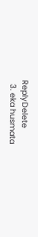ReplyDelete
  3. eka husmata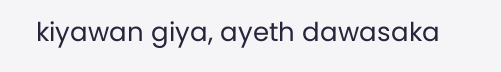kiyawan giya, ayeth dawasaka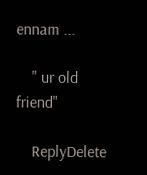ennam ...

    " ur old friend"

    ReplyDelete